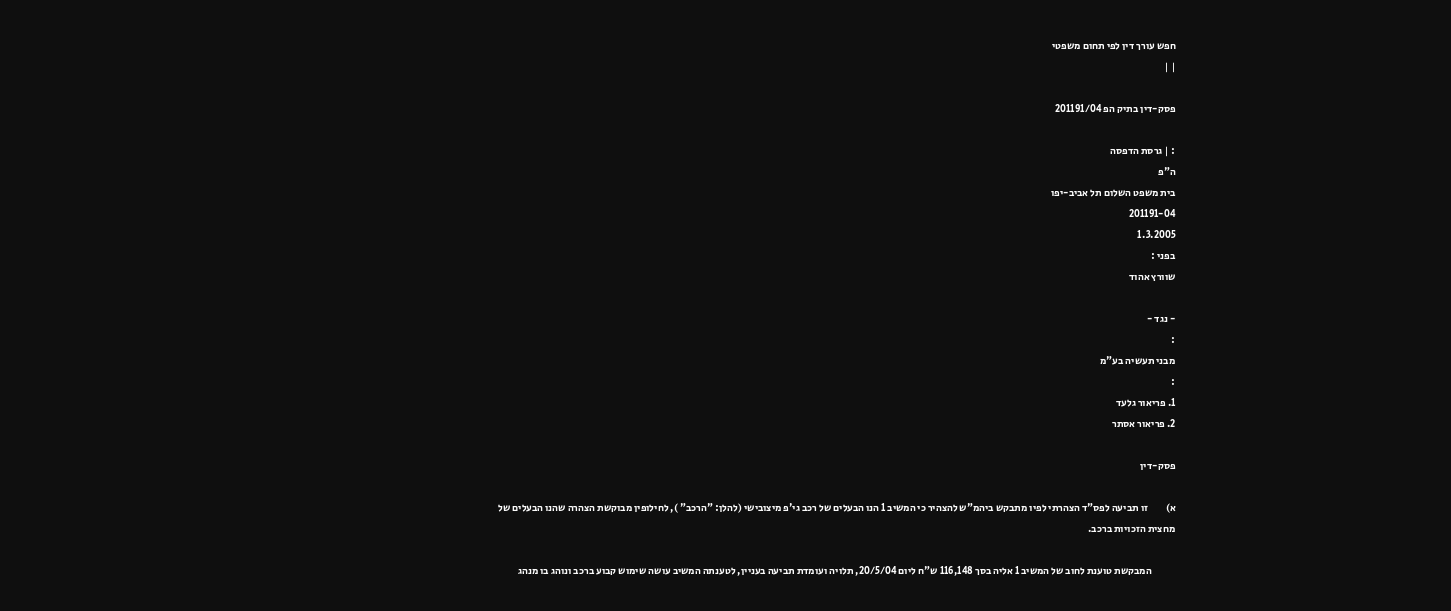חפש עורך דין לפי תחום משפטי
| |

פסק-דין בתיק הפ 201191/04

: | גרסת הדפסה
ה"פ
בית משפט השלום תל אביב-יפו
201191-04
1.3.2005
בפני :
שוורץ אהוד

- נגד -
:
מבני תעשיה בע"מ
:
1. פריאור גלעד
2. פריאור אסתר

פסק-דין

א)         זו תביעה לפס"ד הצהרתי לפיו מתבקש ביהמ"ש להצהיר כי המשיב 1 הנו הבעלים של רכב גי'פ מיצובישי (להלן: "הרכב" ), לחילופין מבוקשת הצהרה שהנו הבעלים של מחצית הזכויות ברכב.

            המבקשת טוענת לחוב של המשיב 1 אליה בסך 116,148 ש"ח ליום 20/5/04, תלויה ועומדת תביעה בעניין, לטענתה המשיב עושה שימוש קבוע ברכב ונוהג בו מנהג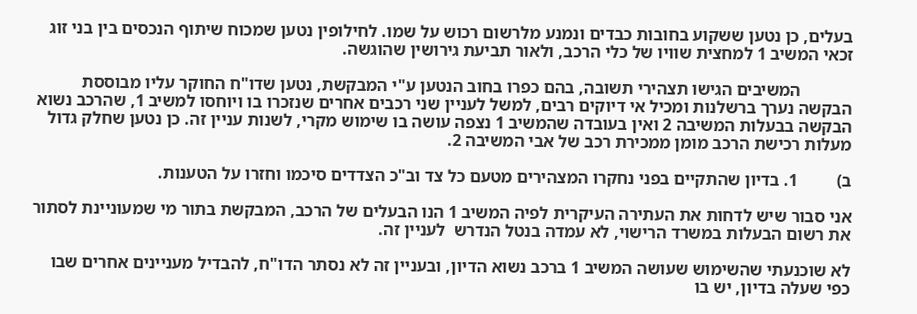בעלים, כן נטען ששקוע בחובות כבדים ונמנע מלרשום רכוש על שמו. לחילופין נטען שמכוח שיתוף הנכסים בין בני זוג זכאי המשיב 1 למחצית שוויו של כלי הרכב, ולאור תביעת גירושין שהוגשה.

            המשיבים הגישו תצהירי תשובה, בהם כפרו בחוב הנטען ע"י המבקשת, נטען שדו"ח החוקר עליו מבוססת הבקשה נערך ברשלנות ומכיל אי דיוקים רבים, למשל לעניין שני רכבים אחרים שנזכרו בו ויוחסו למשיב 1, שהרכב נשוא הבקשה בבעלות המשיבה 2 ואין בעובדה שהמשיב 1 נצפה עושה בו שימוש מקרי, לשנות עניין זה. כן נטען שחלק גדול מעלות רכישת הרכב מומן ממכירת רכב של אבי המשיבה 2.

ב)         1. בדיון שהתקיים בפני נחקרו המצהירים מטעם כל צד וב"כ הצדדים סיכמו וחזרו על הטענות.

אני סבור שיש לדחות את העתירה העיקרית לפיה המשיב 1 הנו הבעלים של הרכב, המבקשת בתור מי שמעוניינת לסתור את רשום הבעלות במשרד הרישוי, לא עמדה בנטל הנדרש  לעניין זה.

לא שוכנעתי שהשימוש שעושה המשיב 1 ברכב נשוא הדיון, ובעניין זה לא נסתר הדו"ח, להבדיל מעניינים אחרים שבו כפי שעלה בדיון, יש בו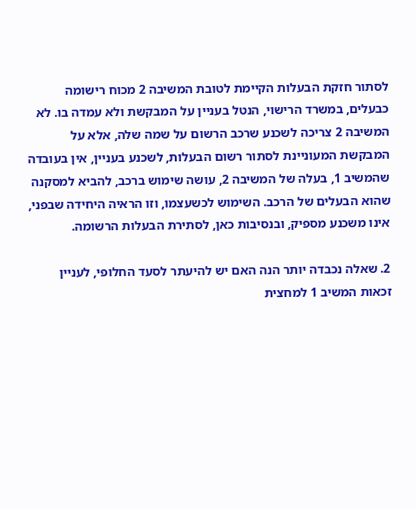לסתור חזקת הבעלות הקיימת לטובת המשיבה 2 מכוח רישומה כבעלים, במשרד הרישוי, הנטל בעניין על המבקשת ולא עמדה בו. לא המשיבה 2 צריכה לשכנע שרכב הרשום על שמה שלה, אלא על המבקשת המעוניינת לסתור רשום הבעלות, לשכנע בעניין, אין בעובדה שהמשיב 1, בעלה של המשיבה 2, עושה שימוש ברכב, להביא למסקנה שהוא הבעלים של הרכב. השימוש לכשעצמו, וזו הראיה היחידה שבפני, אינו משכנע מספיק, ובנסיבות כאן, לסתירת הבעלות הרשומה.

2. שאלה נכבדה יותר הנה האם יש להיעתר לסעד החלופי, לעניין זכאות המשיב 1 למחצית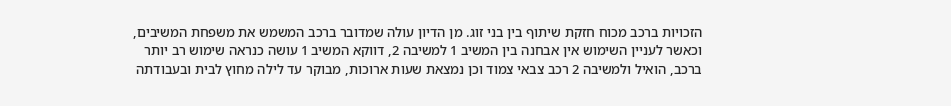הזכויות ברכב מכוח חזקת שיתוף בין בני זוג. מן הדיון עולה שמדובר ברכב המשמש את משפחת המשיבים, וכאשר לעניין השימוש אין אבחנה בין המשיב 1 למשיבה 2, דווקא המשיב 1 עושה כנראה שימוש רב יותר ברכב, הואיל ולמשיבה 2 רכב צבאי צמוד וכן נמצאת שעות ארוכות, מבוקר עד לילה מחוץ לבית ובעבודתה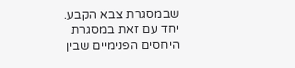שבמסגרת צבא הקבע. יחד עם זאת במסגרת היחסים הפנימיים שבין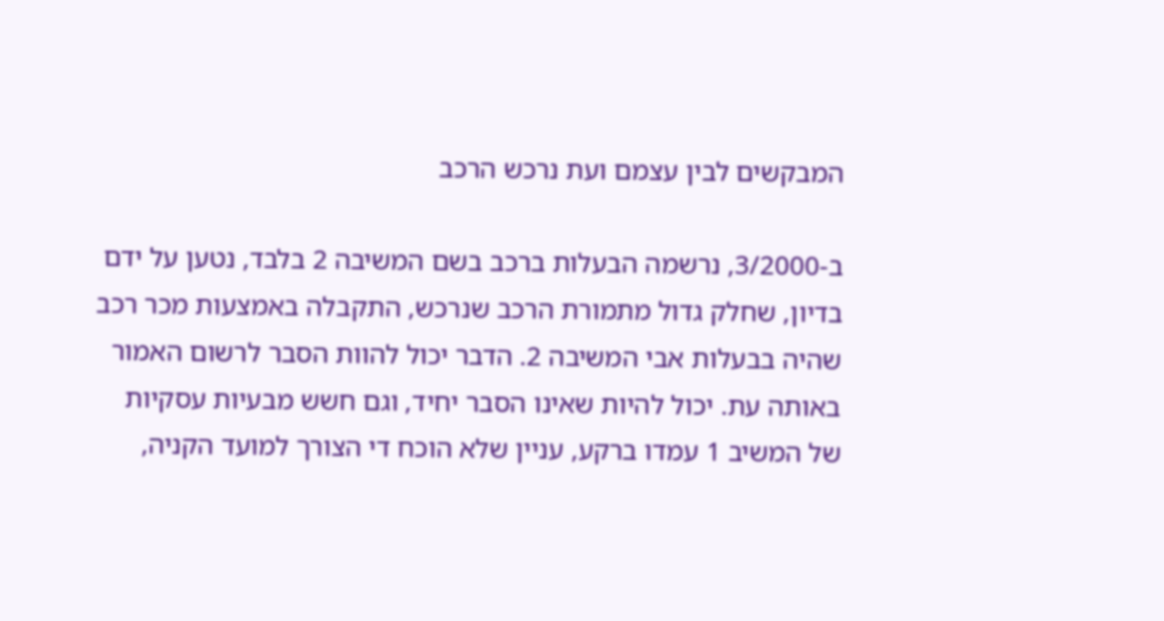המבקשים לבין עצמם ועת נרכש הרכב

ב-3/2000, נרשמה הבעלות ברכב בשם המשיבה 2 בלבד, נטען על ידם בדיון, שחלק גדול מתמורת הרכב שנרכש, התקבלה באמצעות מכר רכב שהיה בבעלות אבי המשיבה 2. הדבר יכול להוות הסבר לרשום האמור באותה עת. יכול להיות שאינו הסבר יחיד, וגם חשש מבעיות עסקיות של המשיב 1 עמדו ברקע, עניין שלא הוכח די הצורך למועד הקניה,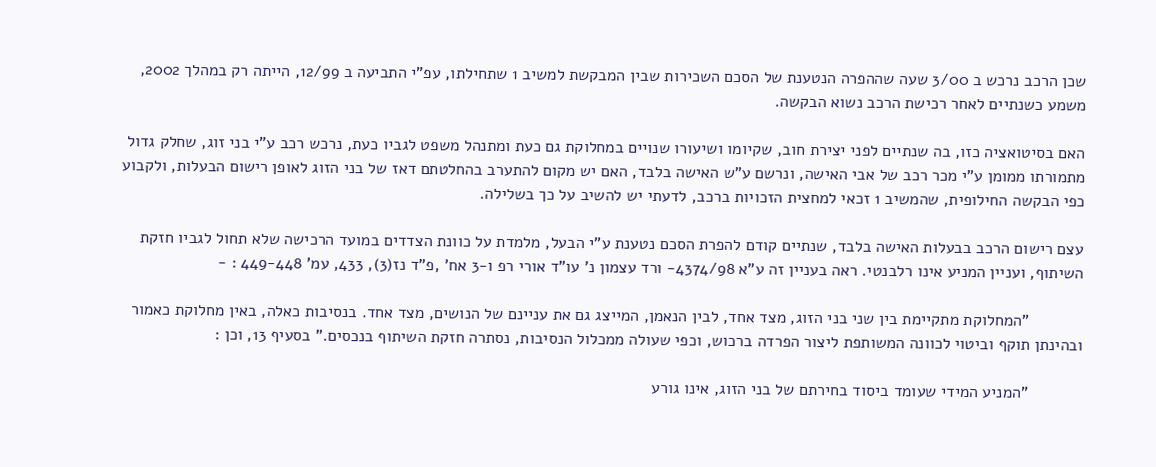שכן הרכב נרכש ב 3/00 שעה שההפרה הנטענת של הסכם השכירות שבין המבקשת למשיב 1 שתחילתו, עפ"י התביעה ב 12/99, הייתה רק במהלך 2002, משמע כשנתיים לאחר רכישת הרכב נשוא הבקשה.

האם בסיטואציה כזו, בה שנתיים לפני יצירת חוב, שקיומו ושיעורו שנויים במחלוקת גם כעת ומתנהל משפט לגביו כעת, נרכש רכב ע"י בני זוג, שחלק גדול מתמורתו ממומן ע"י מכר רכב של אבי האישה, ונרשם ע"ש האישה בלבד, האם יש מקום להתערב בהחלטתם דאז של בני הזוג לאופן רישום הבעלות, ולקבוע כפי הבקשה החילופית, שהמשיב 1 זכאי למחצית הזכויות ברכב, לדעתי יש להשיב על כך בשלילה.

עצם רישום הרכב בבעלות האישה בלבד, שנתיים קודם להפרת הסכם נטענת ע"י הבעל, מלמדת על כוונת הצדדים במועד הרכישה שלא תחול לגביו חזקת השיתוף, ועניין המניע אינו רלבנטי. ראה בעניין זה ע"א 4374/98- ורד עצמון נ' עו"ד אורי רפ ו-3 אח' ,פ"ד נז(3), 433, עמ' 449-448 : -

            "המחלוקת מתקיימת בין שני בני הזוג, מצד אחד, לבין הנאמן, המייצג גם את עניינם של הנושים, מצד אחד. בנסיבות כאלה, באין מחלוקת כאמור ובהינתן תוקף וביטוי לכוונה המשותפת ליצור הפרדה ברכוש, וכפי שעולה ממכלול הנסיבות, נסתרה חזקת השיתוף בנכסים." בסעיף 13, וכן :

            "המניע המידי שעומד ביסוד בחירתם של בני הזוג, אינו גורע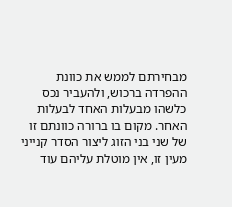מבחירתם לממש את כוונת ההפרדה ברכוש, ולהעביר נכס כלשהו מבעלות האחד לבעלות האחר. מקום בו ברורה כוונתם זו של שני בני הזוג ליצור הסדר קנייני מעין זו, אין מוטלת עליהם עוד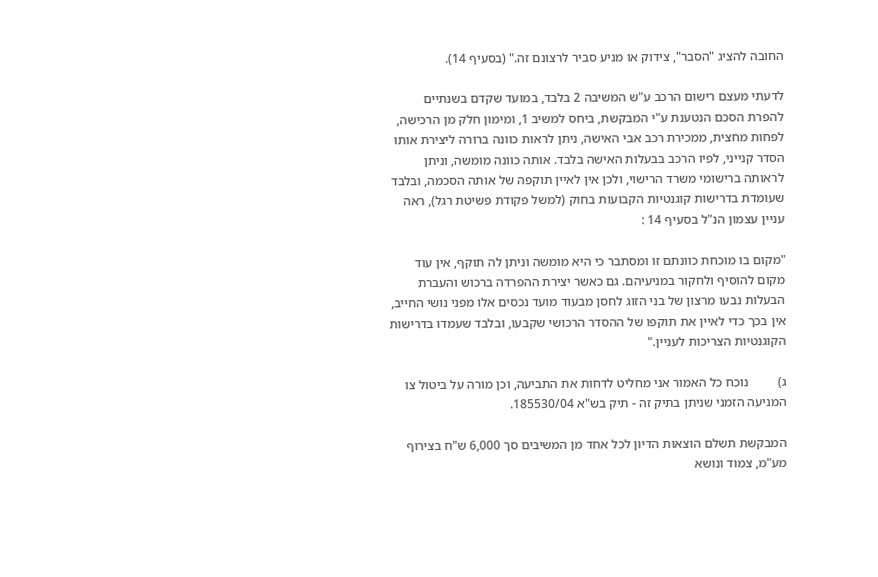החובה להציג "הסבר", צידוק או מניע סביר לרצונם זה." (בסעיף 14).

לדעתי מעצם רישום הרכב ע"ש המשיבה 2 בלבד, במועד שקדם בשנתיים להפרת הסכם הנטענת ע"י המבקשת, ביחס למשיב 1, ומימון חלק מן הרכישה, לפחות מחצית, ממכירת רכב אבי האישה, ניתן לראות כוונה ברורה ליצירת אותו הסדר קנייני, לפיו הרכב בבעלות האישה בלבד. אותה כוונה מומשה, וניתן לראותה ברישומי משרד הרישוי, ולכן אין לאיין תוקפה של אותה הסכמה, ובלבד שעומדת בדרישות קוגנטיות הקבועות בחוק (למשל פקודת פשיטת רגל), ראה עניין עצמון הנ"ל בסעיף 14 :

"מקום בו מוכחת כוונתם זו ומסתבר כי היא מומשה וניתן לה תוקף, אין עוד מקום להוסיף ולחקור במניעיהם. גם כאשר יצירת ההפרדה ברכוש והעברת הבעלות נבעו מרצון של בני הזוג לחסן מבעוד מועד נכסים אלו מפני נושי החייב, אין בכך כדי לאיין את תוקפו של ההסדר הרכושי שקבעו, ובלבד שעמדו בדרישות הקוגנטיות הצריכות לעניין."

ג)         נוכח כל האמור אני מחליט לדחות את התביעה, וכן מורה על ביטול צו המניעה הזמני שניתן בתיק זה - תיק בש"א 185530/04.

המבקשת תשלם הוצאות הדיון לכל אחד מן המשיבים סך 6,000 ש"ח בצירוף מע"מ, צמוד ונושא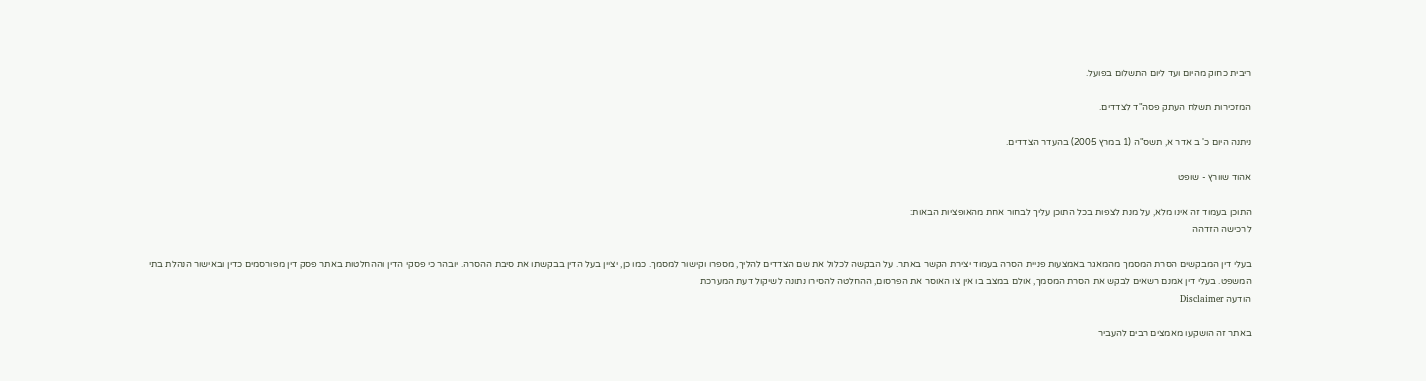ריבית כחוק מהיום ועד ליום התשלום בפועל.

המזכירות תשלח העתק פסה"ד לצדדים.

ניתנה היום כ' ב אדר א, תשס"ה (1 במרץ 2005) בהעדר הצדדים.

אהוד שוורץ - שופט

התוכן בעמוד זה אינו מלא, על מנת לצפות בכל התוכן עליך לבחור אחת מהאופציות הבאות:
לרכישה הזדהה

בעלי דין המבקשים הסרת המסמך מהמאגר באמצעות פניית הסרה בעמוד יצירת הקשר באתר. על הבקשה לכלול את שם הצדדים להליך, מספרו וקישור למסמך. כמו כן, יציין בעל הדין בבקשתו את סיבת ההסרה. יובהר כי פסקי הדין וההחלטות באתר פסק דין מפורסמים כדין ובאישור הנהלת בתי המשפט. בעלי דין אמנם רשאים לבקש את הסרת המסמך, אולם במצב בו אין צו האוסר את הפרסום, ההחלטה להסירו נתונה לשיקול דעת המערכת
הודעה Disclaimer

באתר זה הושקעו מאמצים רבים להעביר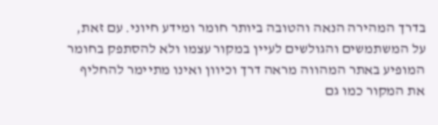בדרך המהירה הנאה והטובה ביותר חומר ומידע חיוני. עם זאת, על המשתמשים והגולשים לעיין במקור עצמו ולא להסתפק בחומר המופיע באתר המהווה מראה דרך וכיוון ואינו מתיימר להחליף את המקור כמו גם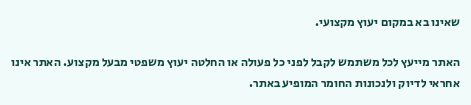שאינו בא במקום יעוץ מקצועי.

האתר מייעץ לכל משתמש לקבל לפני כל פעולה או החלטה יעוץ משפטי מבעל מקצוע. האתר אינו אחראי לדיוק ולנכונות החומר המופיע באתר.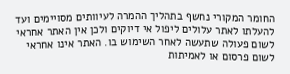החומר המקורי נחשף בתהליך ההמרה לעיוותים מסויימים ועד להעלתו לאתר עלולים ליפול אי דיוקים ולכן אין האתר אחראי לשום פעולה שתעשה לאחר השימוש בו. האתר אינו אחראי לשום פרסום או לאמיתות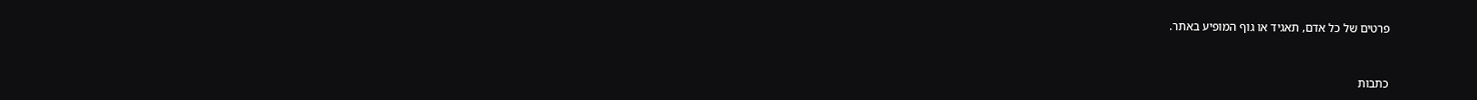פרטים של כל אדם, תאגיד או גוף המופיע באתר.


כתבות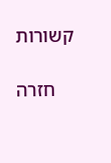קשורות

    חזרה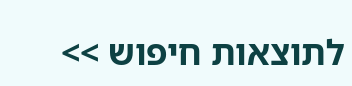לתוצאות חיפוש >>